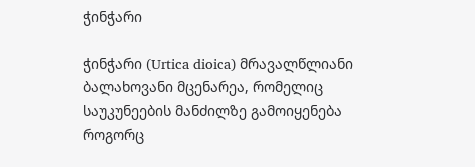ჭინჭარი

ჭინჭარი (Urtica dioica) მრავალწლიანი ბალახოვანი მცენარეა, რომელიც საუკუნეების მანძილზე გამოიყენება როგორც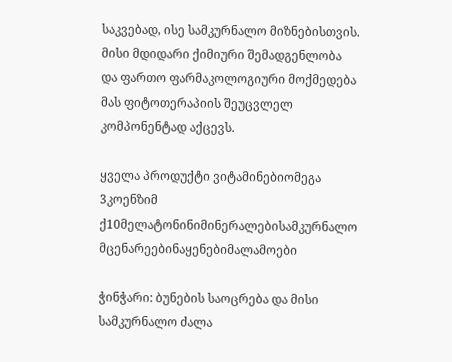საკვებად, ისე სამკურნალო მიზნებისთვის. მისი მდიდარი ქიმიური შემადგენლობა და ფართო ფარმაკოლოგიური მოქმედება მას ფიტოთერაპიის შეუცვლელ კომპონენტად აქცევს.

ყველა პროდუქტი ვიტამინებიომეგა 3კოენზიმ ქ10მელატონინიმინერალებისამკურნალო მცენარეებინაყენებიმალამოები

ჭინჭარი: ბუნების საოცრება და მისი სამკურნალო ძალა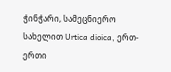ჭინჭარი, სამეცნიერო სახელით Urtica dioica, ერთ-ერთი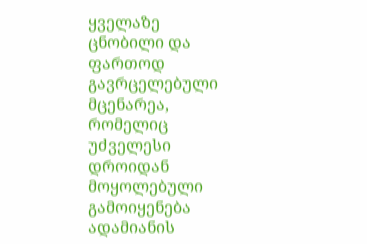ყველაზე ცნობილი და ფართოდ გავრცელებული მცენარეა, რომელიც უძველესი დროიდან მოყოლებული გამოიყენება ადამიანის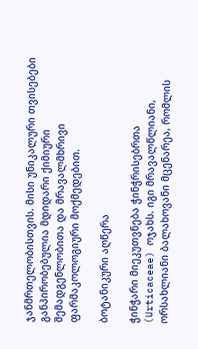ჯანმრთელობისთვის. მისი უნიკალური თვისებები განპირობებულია მდიდარი ქიმიური შემადგენლობითა და მრავალმხრივი ფარმაკოლოგიური მოქმედებით.

ბოტანიკური აღწერა

ჭინჭარი მიეკუთვნება ჭინჭრისებრთა (Urticaceae) ოჯახს. იგი მრავალწლიანი, ორსახლიანი ბალახოვანი მცენარეა, რომლის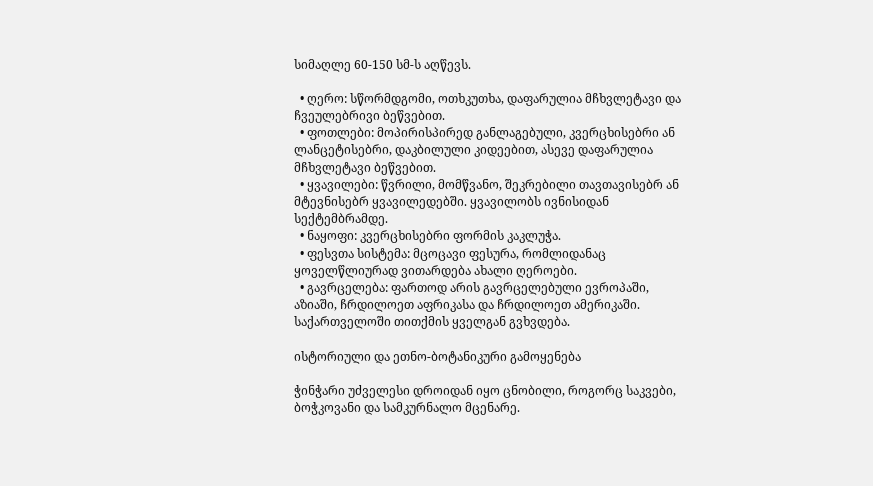სიმაღლე 60-150 სმ-ს აღწევს.

  • ღერო: სწორმდგომი, ოთხკუთხა, დაფარულია მჩხვლეტავი და ჩვეულებრივი ბეწვებით.
  • ფოთლები: მოპირისპირედ განლაგებული, კვერცხისებრი ან ლანცეტისებრი, დაკბილული კიდეებით, ასევე დაფარულია მჩხვლეტავი ბეწვებით.
  • ყვავილები: წვრილი, მომწვანო, შეკრებილი თავთავისებრ ან მტევნისებრ ყვავილედებში. ყვავილობს ივნისიდან სექტემბრამდე.
  • ნაყოფი: კვერცხისებრი ფორმის კაკლუჭა.
  • ფესვთა სისტემა: მცოცავი ფესურა, რომლიდანაც ყოველწლიურად ვითარდება ახალი ღეროები.
  • გავრცელება: ფართოდ არის გავრცელებული ევროპაში, აზიაში, ჩრდილოეთ აფრიკასა და ჩრდილოეთ ამერიკაში. საქართველოში თითქმის ყველგან გვხვდება.

ისტორიული და ეთნო-ბოტანიკური გამოყენება

ჭინჭარი უძველესი დროიდან იყო ცნობილი, როგორც საკვები, ბოჭკოვანი და სამკურნალო მცენარე.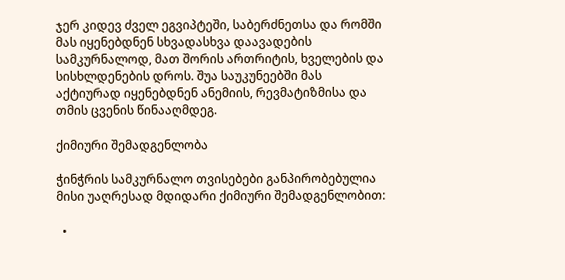ჯერ კიდევ ძველ ეგვიპტეში, საბერძნეთსა და რომში მას იყენებდნენ სხვადასხვა დაავადების სამკურნალოდ, მათ შორის ართრიტის, ხველების და სისხლდენების დროს. შუა საუკუნეებში მას აქტიურად იყენებდნენ ანემიის, რევმატიზმისა და თმის ცვენის წინააღმდეგ.

ქიმიური შემადგენლობა

ჭინჭრის სამკურნალო თვისებები განპირობებულია მისი უაღრესად მდიდარი ქიმიური შემადგენლობით:

  •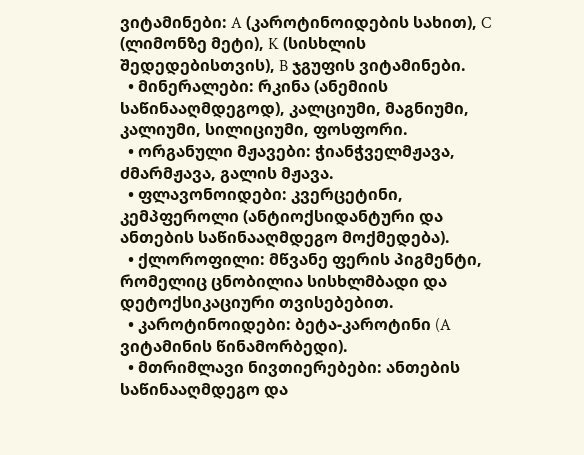ვიტამინები: A (კაროტინოიდების სახით), C (ლიმონზე მეტი), K (სისხლის შედედებისთვის), B ჯგუფის ვიტამინები.
  • მინერალები: რკინა (ანემიის საწინააღმდეგოდ), კალციუმი, მაგნიუმი, კალიუმი, სილიციუმი, ფოსფორი.
  • ორგანული მჟავები: ჭიანჭველმჟავა, ძმარმჟავა, გალის მჟავა.
  • ფლავონოიდები: კვერცეტინი, კემპფეროლი (ანტიოქსიდანტური და ანთების საწინააღმდეგო მოქმედება).
  • ქლოროფილი: მწვანე ფერის პიგმენტი, რომელიც ცნობილია სისხლმბადი და დეტოქსიკაციური თვისებებით.
  • კაროტინოიდები: ბეტა-კაროტინი (A ვიტამინის წინამორბედი).
  • მთრიმლავი ნივთიერებები: ანთების საწინააღმდეგო და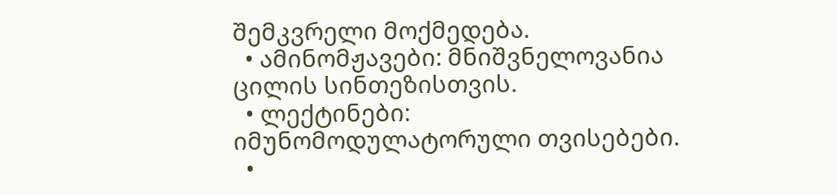შემკვრელი მოქმედება.
  • ამინომჟავები: მნიშვნელოვანია ცილის სინთეზისთვის.
  • ლექტინები: იმუნომოდულატორული თვისებები.
  •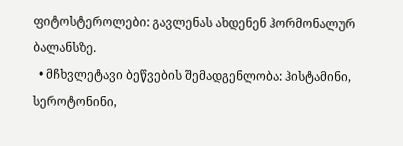ფიტოსტეროლები: გავლენას ახდენენ ჰორმონალურ ბალანსზე.
  • მჩხვლეტავი ბეწვების შემადგენლობა: ჰისტამინი, სეროტონინი,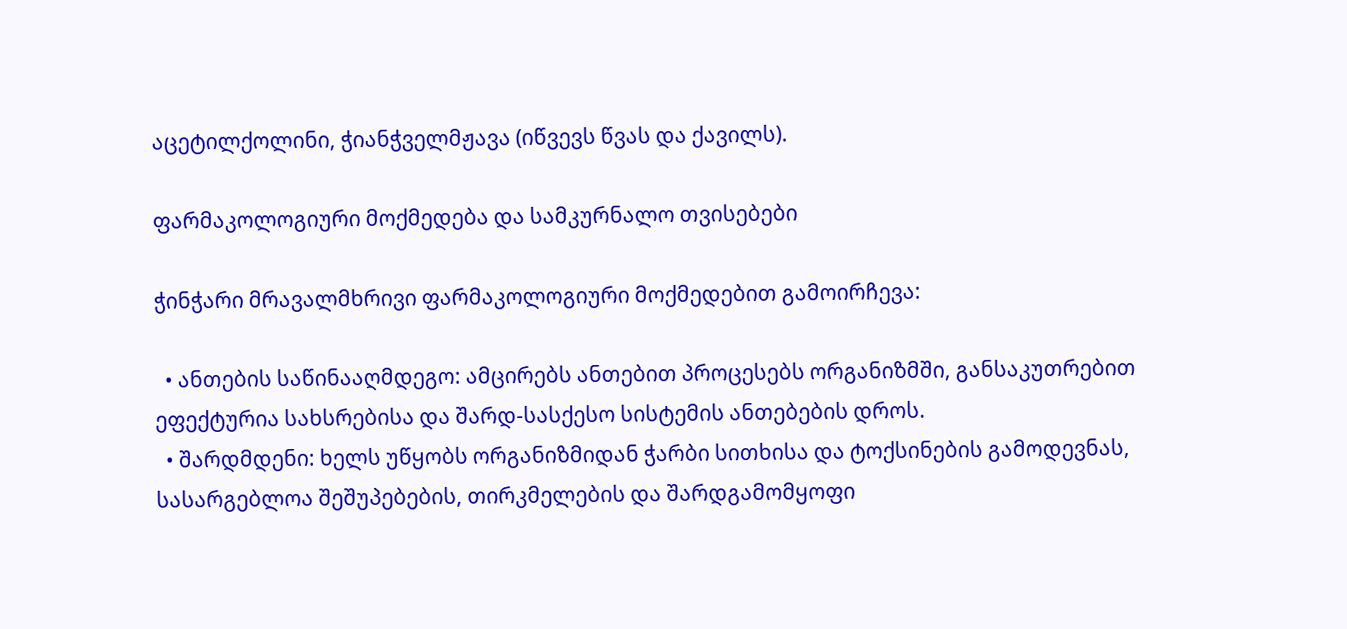აცეტილქოლინი, ჭიანჭველმჟავა (იწვევს წვას და ქავილს).

ფარმაკოლოგიური მოქმედება და სამკურნალო თვისებები

ჭინჭარი მრავალმხრივი ფარმაკოლოგიური მოქმედებით გამოირჩევა:

  • ანთების საწინააღმდეგო: ამცირებს ანთებით პროცესებს ორგანიზმში, განსაკუთრებით ეფექტურია სახსრებისა და შარდ-სასქესო სისტემის ანთებების დროს.
  • შარდმდენი: ხელს უწყობს ორგანიზმიდან ჭარბი სითხისა და ტოქსინების გამოდევნას, სასარგებლოა შეშუპებების, თირკმელების და შარდგამომყოფი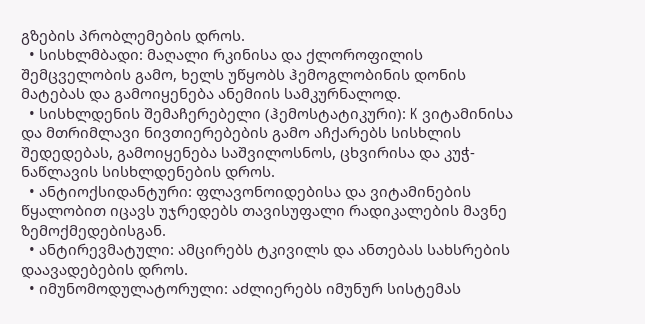გზების პრობლემების დროს.
  • სისხლმბადი: მაღალი რკინისა და ქლოროფილის შემცველობის გამო, ხელს უწყობს ჰემოგლობინის დონის მატებას და გამოიყენება ანემიის სამკურნალოდ.
  • სისხლდენის შემაჩერებელი (ჰემოსტატიკური): K ვიტამინისა და მთრიმლავი ნივთიერებების გამო აჩქარებს სისხლის შედედებას, გამოიყენება საშვილოსნოს, ცხვირისა და კუჭ-ნაწლავის სისხლდენების დროს.
  • ანტიოქსიდანტური: ფლავონოიდებისა და ვიტამინების წყალობით იცავს უჯრედებს თავისუფალი რადიკალების მავნე ზემოქმედებისგან.
  • ანტირევმატული: ამცირებს ტკივილს და ანთებას სახსრების დაავადებების დროს.
  • იმუნომოდულატორული: აძლიერებს იმუნურ სისტემას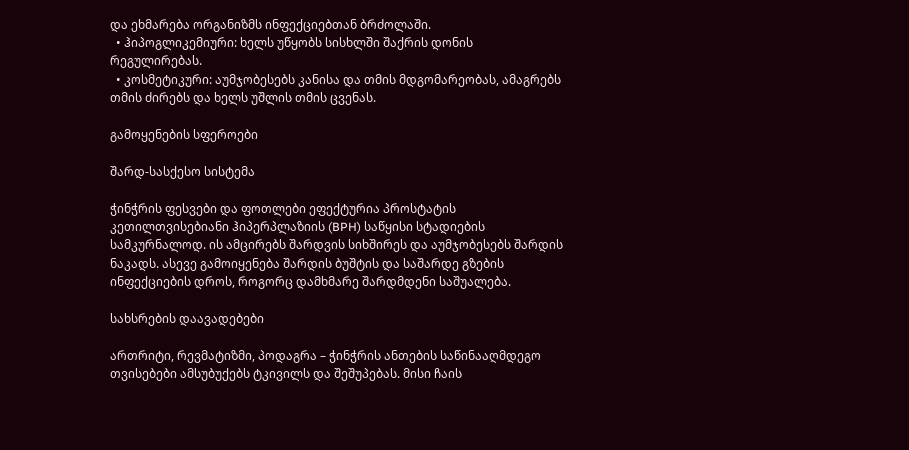და ეხმარება ორგანიზმს ინფექციებთან ბრძოლაში.
  • ჰიპოგლიკემიური: ხელს უწყობს სისხლში შაქრის დონის რეგულირებას.
  • კოსმეტიკური: აუმჯობესებს კანისა და თმის მდგომარეობას, ამაგრებს თმის ძირებს და ხელს უშლის თმის ცვენას.

გამოყენების სფეროები

შარდ-სასქესო სისტემა

ჭინჭრის ფესვები და ფოთლები ეფექტურია პროსტატის კეთილთვისებიანი ჰიპერპლაზიის (BPH) საწყისი სტადიების სამკურნალოდ. ის ამცირებს შარდვის სიხშირეს და აუმჯობესებს შარდის ნაკადს. ასევე გამოიყენება შარდის ბუშტის და საშარდე გზების ინფექციების დროს, როგორც დამხმარე შარდმდენი საშუალება.

სახსრების დაავადებები

ართრიტი, რევმატიზმი, პოდაგრა – ჭინჭრის ანთების საწინააღმდეგო თვისებები ამსუბუქებს ტკივილს და შეშუპებას. მისი ჩაის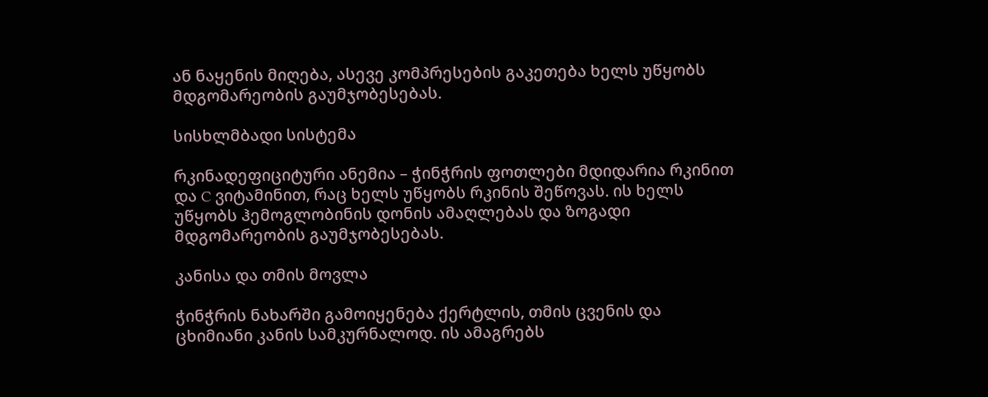ან ნაყენის მიღება, ასევე კომპრესების გაკეთება ხელს უწყობს მდგომარეობის გაუმჯობესებას.

სისხლმბადი სისტემა

რკინადეფიციტური ანემია – ჭინჭრის ფოთლები მდიდარია რკინით და C ვიტამინით, რაც ხელს უწყობს რკინის შეწოვას. ის ხელს უწყობს ჰემოგლობინის დონის ამაღლებას და ზოგადი მდგომარეობის გაუმჯობესებას.

კანისა და თმის მოვლა

ჭინჭრის ნახარში გამოიყენება ქერტლის, თმის ცვენის და ცხიმიანი კანის სამკურნალოდ. ის ამაგრებს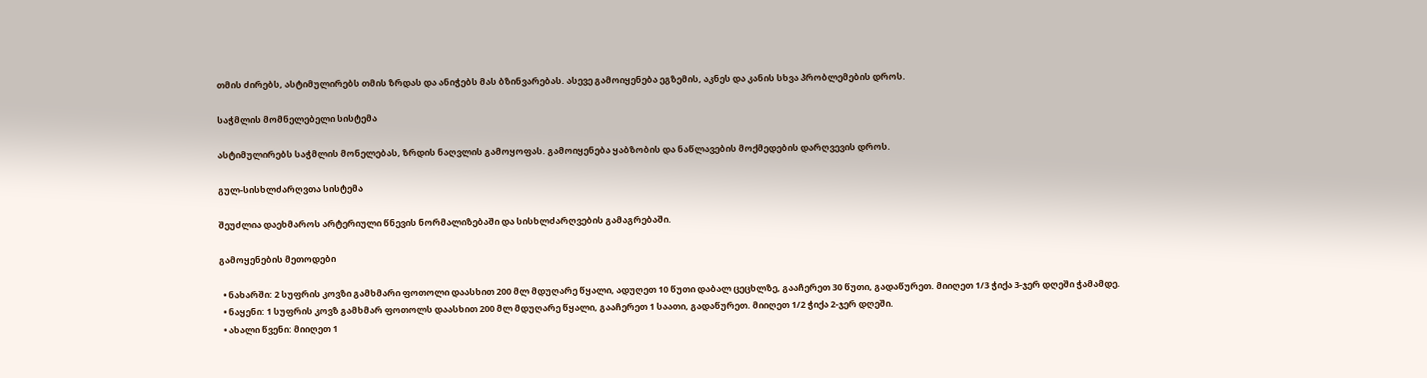თმის ძირებს, ასტიმულირებს თმის ზრდას და ანიჭებს მას ბზინვარებას. ასევე გამოიყენება ეგზემის, აკნეს და კანის სხვა პრობლემების დროს.

საჭმლის მომნელებელი სისტემა

ასტიმულირებს საჭმლის მონელებას, ზრდის ნაღვლის გამოყოფას. გამოიყენება ყაბზობის და ნაწლავების მოქმედების დარღვევის დროს.

გულ-სისხლძარღვთა სისტემა

შეუძლია დაეხმაროს არტერიული წნევის ნორმალიზებაში და სისხლძარღვების გამაგრებაში.

გამოყენების მეთოდები

  • ნახარში: 2 სუფრის კოვზი გამხმარი ფოთოლი დაასხით 200 მლ მდუღარე წყალი, ადუღეთ 10 წუთი დაბალ ცეცხლზე, გააჩერეთ 30 წუთი, გადაწურეთ. მიიღეთ 1/3 ჭიქა 3-ჯერ დღეში ჭამამდე.
  • ნაყენი: 1 სუფრის კოვზ გამხმარ ფოთოლს დაასხით 200 მლ მდუღარე წყალი, გააჩერეთ 1 საათი, გადაწურეთ. მიიღეთ 1/2 ჭიქა 2-ჯერ დღეში.
  • ახალი წვენი: მიიღეთ 1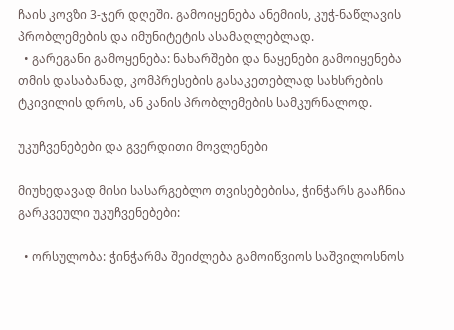ჩაის კოვზი 3-ჯერ დღეში. გამოიყენება ანემიის, კუჭ-ნაწლავის პრობლემების და იმუნიტეტის ასამაღლებლად.
  • გარეგანი გამოყენება: ნახარშები და ნაყენები გამოიყენება თმის დასაბანად, კომპრესების გასაკეთებლად სახსრების ტკივილის დროს, ან კანის პრობლემების სამკურნალოდ.

უკუჩვენებები და გვერდითი მოვლენები

მიუხედავად მისი სასარგებლო თვისებებისა, ჭინჭარს გააჩნია გარკვეული უკუჩვენებები:

  • ორსულობა: ჭინჭარმა შეიძლება გამოიწვიოს საშვილოსნოს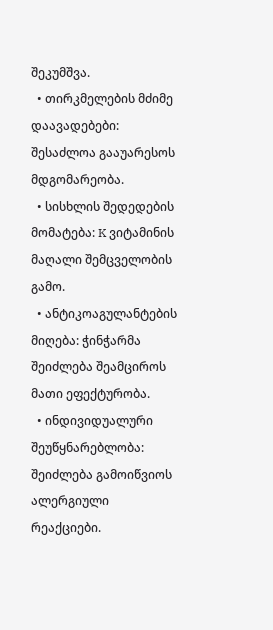შეკუმშვა.
  • თირკმელების მძიმე დაავადებები: შესაძლოა გააუარესოს მდგომარეობა.
  • სისხლის შედედების მომატება: K ვიტამინის მაღალი შემცველობის გამო.
  • ანტიკოაგულანტების მიღება: ჭინჭარმა შეიძლება შეამციროს მათი ეფექტურობა.
  • ინდივიდუალური შეუწყნარებლობა: შეიძლება გამოიწვიოს ალერგიული რეაქციები.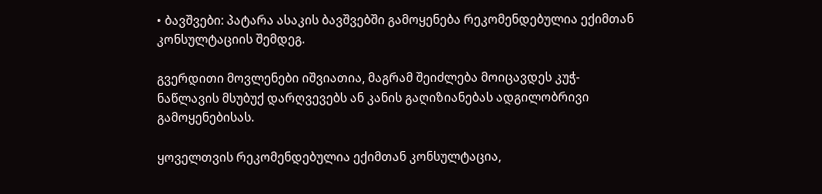• ბავშვები: პატარა ასაკის ბავშვებში გამოყენება რეკომენდებულია ექიმთან კონსულტაციის შემდეგ.

გვერდითი მოვლენები იშვიათია, მაგრამ შეიძლება მოიცავდეს კუჭ-ნაწლავის მსუბუქ დარღვევებს ან კანის გაღიზიანებას ადგილობრივი გამოყენებისას.

ყოველთვის რეკომენდებულია ექიმთან კონსულტაცია,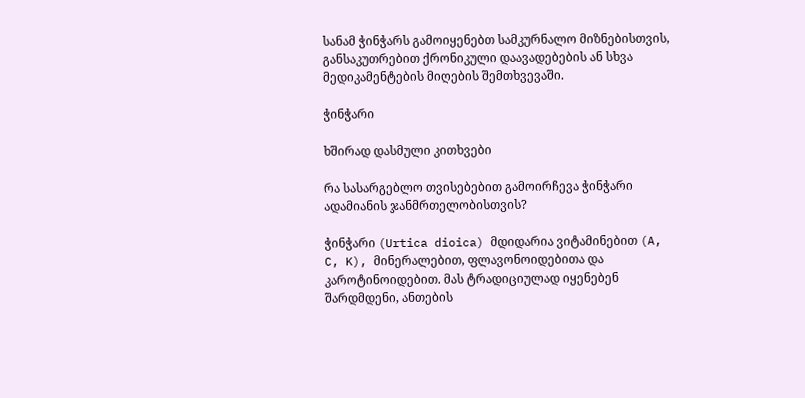სანამ ჭინჭარს გამოიყენებთ სამკურნალო მიზნებისთვის, განსაკუთრებით ქრონიკული დაავადებების ან სხვა მედიკამენტების მიღების შემთხვევაში.

ჭინჭარი

ხშირად დასმული კითხვები

რა სასარგებლო თვისებებით გამოირჩევა ჭინჭარი ადამიანის ჯანმრთელობისთვის?

ჭინჭარი (Urtica dioica) მდიდარია ვიტამინებით (A, C, K), მინერალებით, ფლავონოიდებითა და კაროტინოიდებით. მას ტრადიციულად იყენებენ შარდმდენი, ანთების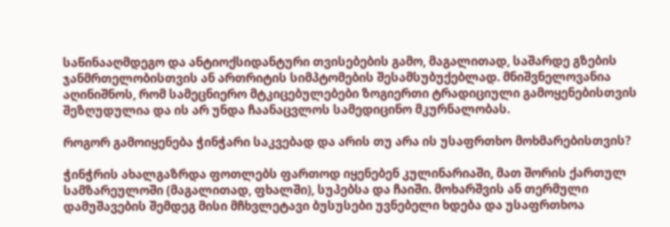საწინააღმდეგო და ანტიოქსიდანტური თვისებების გამო, მაგალითად, საშარდე გზების ჯანმრთელობისთვის ან ართრიტის სიმპტომების შესამსუბუქებლად. მნიშვნელოვანია აღინიშნოს, რომ სამეცნიერო მტკიცებულებები ზოგიერთი ტრადიციული გამოყენებისთვის შეზღუდულია და ის არ უნდა ჩაანაცვლოს სამედიცინო მკურნალობას.

როგორ გამოიყენება ჭინჭარი საკვებად და არის თუ არა ის უსაფრთხო მოხმარებისთვის?

ჭინჭრის ახალგაზრდა ფოთლებს ფართოდ იყენებენ კულინარიაში, მათ შორის ქართულ სამზარეულოში (მაგალითად, ფხალში), სუპებსა და ჩაიში. მოხარშვის ან თერმული დამუშავების შემდეგ მისი მჩხვლეტავი ბუსუსები უვნებელი ხდება და უსაფრთხოა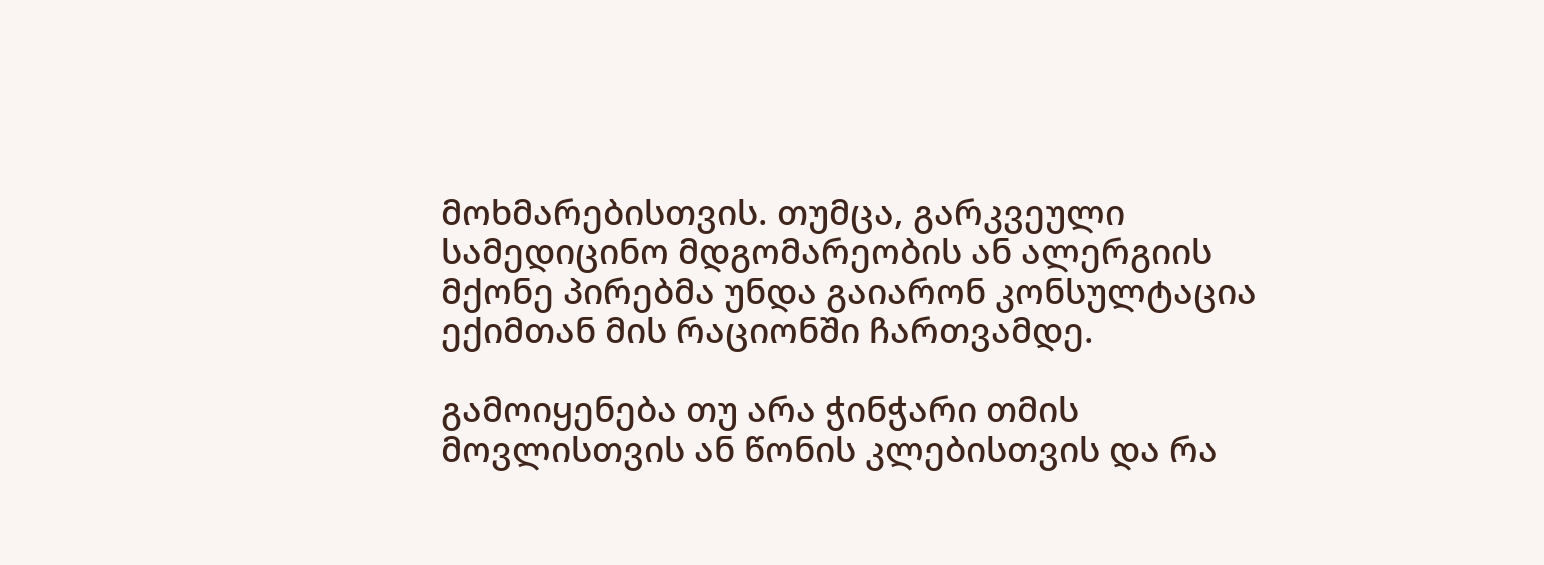მოხმარებისთვის. თუმცა, გარკვეული სამედიცინო მდგომარეობის ან ალერგიის მქონე პირებმა უნდა გაიარონ კონსულტაცია ექიმთან მის რაციონში ჩართვამდე.

გამოიყენება თუ არა ჭინჭარი თმის მოვლისთვის ან წონის კლებისთვის და რა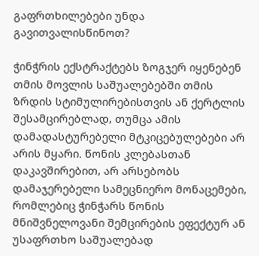გაფრთხილებები უნდა გავითვალისწინოთ?

ჭინჭრის ექსტრაქტებს ზოგჯერ იყენებენ თმის მოვლის საშუალებებში თმის ზრდის სტიმულირებისთვის ან ქერტლის შესამცირებლად, თუმცა ამის დამადასტურებელი მტკიცებულებები არ არის მყარი. წონის კლებასთან დაკავშირებით, არ არსებობს დამაჯერებელი სამეცნიერო მონაცემები, რომლებიც ჭინჭარს წონის მნიშვნელოვანი შემცირების ეფექტურ ან უსაფრთხო საშუალებად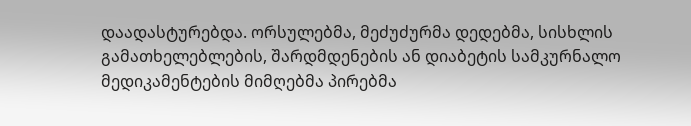დაადასტურებდა. ორსულებმა, მეძუძურმა დედებმა, სისხლის გამათხელებლების, შარდმდენების ან დიაბეტის სამკურნალო მედიკამენტების მიმღებმა პირებმა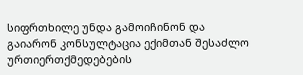სიფრთხილე უნდა გამოიჩინონ და გაიარონ კონსულტაცია ექიმთან შესაძლო ურთიერთქმედებების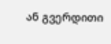ან გვერდითი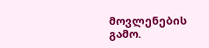მოვლენების გამო.